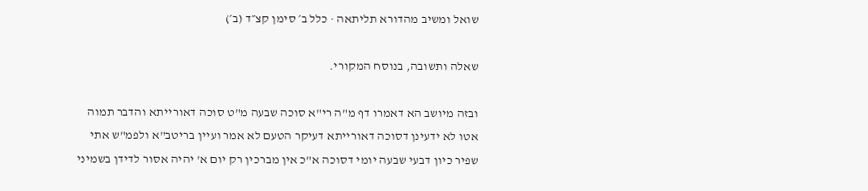שואל ומשיב מהדורא תליתאה · כלל ב׳ סימן קצ״ד (ב׳)

שאלה ותשובה, בנוסח המקורי.

ובזה מיושב הא דאמרו דף מ"ה רי"א סוכה שבעה מ"ט סוכה דאורייתא והדבר תמוה אטו לא ידעינן דסוכה דאורייתא דעיקר הטעם לא אמר ועיין בריטב"א ולפמ"ש אתי שפיר כיון דבעי שבעה יומי דסוכה א"כ אין מברכין רק יום א' יהיה אסור לדידן בשמיני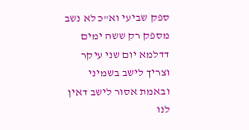ספק שביעי וא"כ לא נשב מספק רק ששה ימים דדלמא יום שני עיקר וצריך לישב בשמיני ובאמת אסור לישב דאין לנו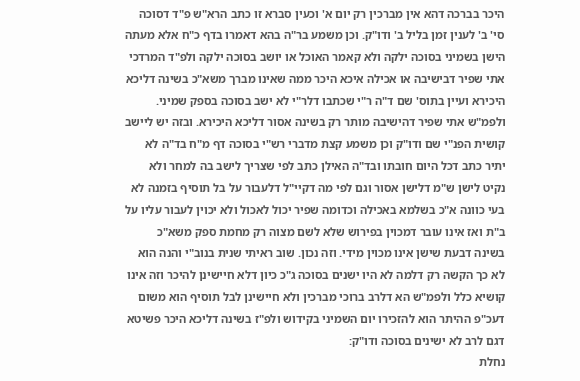היכר בברכה דהא אין מברכין רק יום א' וכעין סברא זו כתב הרא"ש פ"ד דסוכה סי' ב' לענין זמן בליל ב' ודו"ק. וכן משמע בר"ה בהא דאמרו בדף כ"ח אלא מעתה הישן בשמיני בסוכה ילקה ולא קאמר האוכל או יושב בסוכה ילקה ולפ"ד המרדכי אתי שפיר דבישיבה או אכילה איכא היכר ממה שאינו מברך משא"כ בשינה דליכא היכירא ועיין בתוס' שם ד"ה ר"י שכתבו דלר"י לא ישב בסוכה בספק שמיני. ולפמ"ש אתי שפיר דהישיבה מותר רק בשינה אסור דליכא היכירא. ובזה יש ליישב קושית הפנ"י שם ודו"ק וכן משמע קצת מדברי רש"י בסוכה דף מ"ח בד"ה לא יתיר כתב דכל היום חובתו ובד"ה האילן כתב לפי שצריך לישב בה למחר ולא נקיט לישן ש"מ דלישן אסור וגם לפי מה דקיי"ל דלעבור על בל תוסיף בזמנה לא בעי כוונה א"כ בשלמא באכילה וכדומה שפיר יכול לאכול ולא יכוין לעבור עליו על ב"ת ואז אינו עובר דמכוין בפירוש שלא לשם מצוה רק מחמת ספק משא"כ בשינה דבעת שישן אינו מכוין מידי. וזה נכון. שוב ראיתי שנית בנוב"י והנה הוא לא כך הקשה רק דלמה לא היו ישנים בסוכה ג"כ כיון דלא חיישינן להיכר וזה אינו קושיא כלל ולפמ"ש הא דלרב ברוכי מברכין ולא חיישינן לבל תוסיף הוא משום דעכ"פ ההיתר הוא להזכירו יום השמיני בקידוש ולפ"ז בשינה דליכא היכר פשיטא דגם לרב לא ישינים בסוכה ודו"ק:
נחלת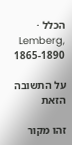הכלל · Lemberg, 1865-1890

על התשובה הזאת

זהו מקור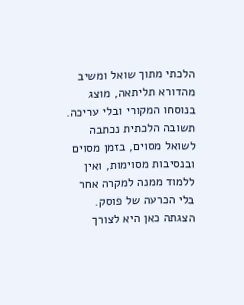הלכתי מתוך שואל ומשיב מהדורא תליתאה, מוצג בנוסחו המקורי ובלי עריכה. תשובה הלכתית נכתבה לשואל מסוים, בזמן מסוים ובנסיבות מסוימות, ואין ללמוד ממנה למקרה אחר בלי הכרעה של פוסק. הצגתה כאן היא לצורך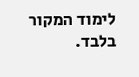לימוד המקור בלבד.